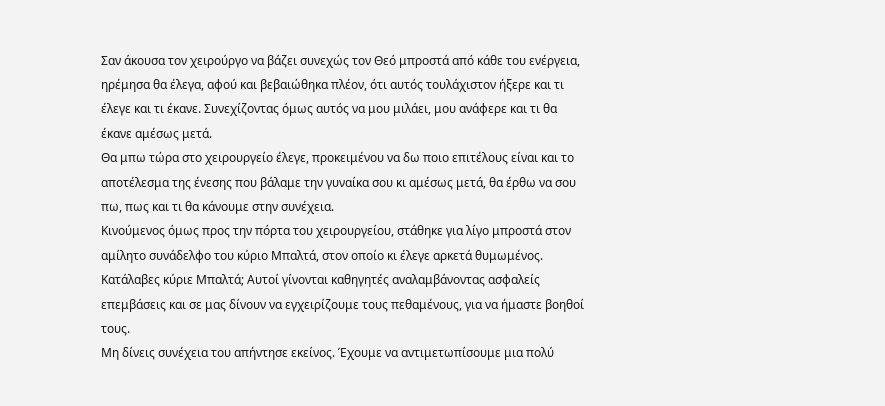Σαν άκουσα τον χειρούργο να βάζει συνεχώς τον Θεό μπροστά από κάθε του ενέργεια, ηρέμησα θα έλεγα, αφού και βεβαιώθηκα πλέον, ότι αυτός τουλάχιστον ήξερε και τι έλεγε και τι έκανε. Συνεχίζοντας όμως αυτός να μου μιλάει, μου ανάφερε και τι θα έκανε αμέσως μετά.
Θα μπω τώρα στο χειρουργείο έλεγε, προκειμένου να δω ποιο επιτέλους είναι και το αποτέλεσμα της ένεσης που βάλαμε την γυναίκα σου κι αμέσως μετά, θα έρθω να σου πω, πως και τι θα κάνουμε στην συνέχεια.
Κινούμενος όμως προς την πόρτα του χειρουργείου, στάθηκε για λίγο μπροστά στον αμίλητο συνάδελφο του κύριο Μπαλτά, στον οποίο κι έλεγε αρκετά θυμωμένος. Κατάλαβες κύριε Μπαλτά; Αυτοί γίνονται καθηγητές αναλαμβάνοντας ασφαλείς επεμβάσεις και σε μας δίνουν να εγχειρίζουμε τους πεθαμένους, για να ήμαστε βοηθοί τους.
Μη δίνεις συνέχεια του απήντησε εκείνος. Έχουμε να αντιμετωπίσουμε μια πολύ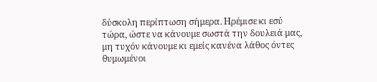δύσκολη περίπτωση σήμερα. Ηρέμισε κι εσύ τώρα, ώστε να κάνουμε σωστά την δουλειά μας, μη τυχόν κάνουμε κι εμείς κανένα λάθος όντες θυμωμένοι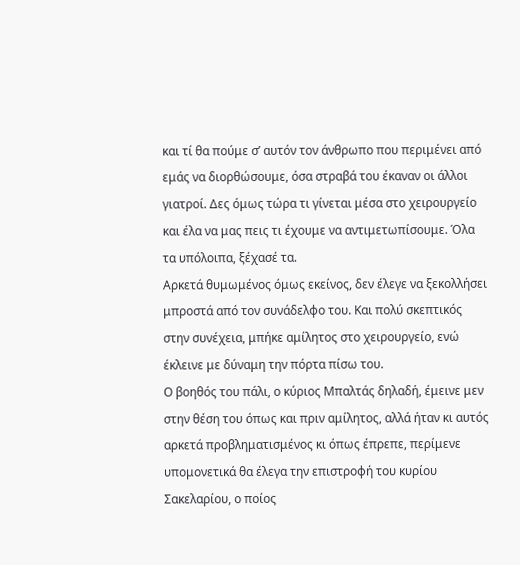και τί θα πούμε σ’ αυτόν τον άνθρωπο που περιμένει από εμάς να διορθώσουμε, όσα στραβά του έκαναν οι άλλοι γιατροί. Δες όμως τώρα τι γίνεται μέσα στο χειρουργείο και έλα να μας πεις τι έχουμε να αντιμετωπίσουμε. Όλα τα υπόλοιπα, ξέχασέ τα.
Αρκετά θυμωμένος όμως εκείνος, δεν έλεγε να ξεκολλήσει μπροστά από τον συνάδελφο του. Και πολύ σκεπτικός στην συνέχεια, μπήκε αμίλητος στο χειρουργείο, ενώ έκλεινε με δύναμη την πόρτα πίσω του.
Ο βοηθός του πάλι, ο κύριος Μπαλτάς δηλαδή, έμεινε μεν στην θέση του όπως και πριν αμίλητος, αλλά ήταν κι αυτός αρκετά προβληματισμένος κι όπως έπρεπε, περίμενε υπομονετικά θα έλεγα την επιστροφή του κυρίου Σακελαρίου, ο ποίος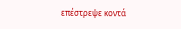επέστρεψε κοντά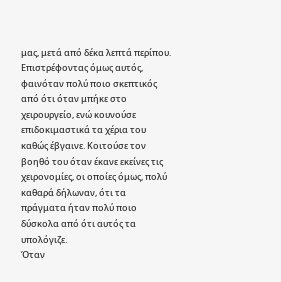μας, μετά από δέκα λεπτά περίπου.
Επιστρέφοντας όμως αυτός, φαινόταν πολύ ποιο σκεπτικός από ότι όταν μπήκε στο χειρουργείο, ενώ κουνούσε επιδοκιμαστικά τα χέρια του καθώς έβγαινε. Κοιτούσε τον βοηθό του όταν έκανε εκείνες τις χειρονομίες, οι οποίες όμως, πολύ καθαρά δήλωναν, ότι τα πράγματα ήταν πολύ ποιο δύσκολα από ότι αυτός τα υπολόγιζε.
Όταν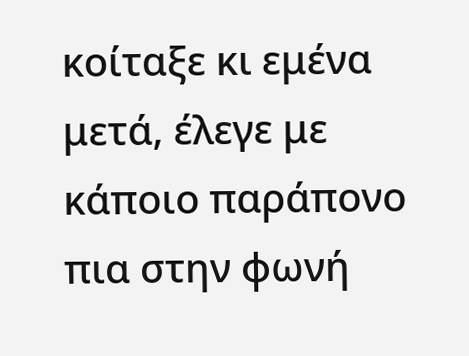κοίταξε κι εμένα μετά, έλεγε με κάποιο παράπονο πια στην φωνή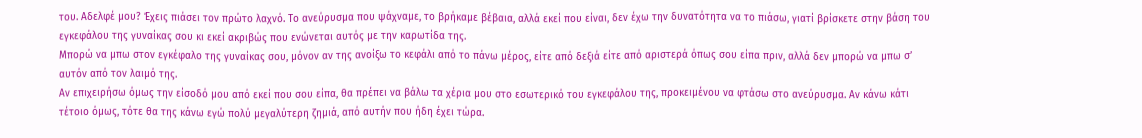του. Αδελφέ μου? Έχεις πιάσει τον πρώτο λαχνό. Το ανεύρυσμα που ψάχναμε, το βρήκαμε βέβαια, αλλά εκεί που είναι, δεν έχω την δυνατότητα να το πιάσω, γιατί βρίσκετε στην βάση του εγκεφάλου της γυναίκας σου κι εκεί ακριβώς που ενώνεται αυτός με την καρωτίδα της.
Μπορώ να μπω στον εγκέφαλο της γυναίκας σου, μόνον αν της ανοίξω το κεφάλι από το πάνω μέρος, είτε από δεξιά είτε από αριστερά όπως σου είπα πριν, αλλά δεν μπορώ να μπω σ’ αυτόν από τον λαιμό της.
Αν επιχειρήσω όμως την είσοδό μου από εκεί που σου είπα, θα πρέπει να βάλω τα χέρια μου στο εσωτερικό του εγκεφάλου της, προκειμένου να φτάσω στο ανεύρυσμα. Αν κάνω κάτι τέτοιο όμως, τότε θα της κάνω εγώ πολύ μεγαλύτερη ζημιά, από αυτήν που ήδη έχει τώρα.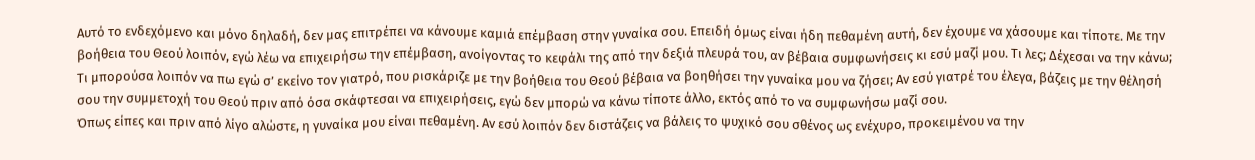Αυτό το ενδεχόμενο και μόνο δηλαδή, δεν μας επιτρέπει να κάνουμε καμιά επέμβαση στην γυναίκα σου. Επειδή όμως είναι ήδη πεθαμένη αυτή, δεν έχουμε να χάσουμε και τίποτε. Με την βοήθεια του Θεού λοιπόν, εγώ λέω να επιχειρήσω την επέμβαση, ανοίγοντας το κεφάλι της από την δεξιά πλευρά του, αν βέβαια συμφωνήσεις κι εσύ μαζί μου. Τι λες; Δέχεσαι να την κάνω;
Τι μπορούσα λοιπόν να πω εγώ σ’ εκείνο τον γιατρό, που ρισκάριζε με την βοήθεια του Θεού βέβαια να βοηθήσει την γυναίκα μου να ζήσει; Αν εσύ γιατρέ του έλεγα, βάζεις με την θέλησή σου την συμμετοχή του Θεού πριν από όσα σκάφτεσαι να επιχειρήσεις, εγώ δεν μπορώ να κάνω τίποτε άλλο, εκτός από το να συμφωνήσω μαζί σου.
Όπως είπες και πριν από λίγο αλώστε, η γυναίκα μου είναι πεθαμένη. Αν εσύ λοιπόν δεν διστάζεις να βάλεις το ψυχικό σου σθένος ως ενέχυρο, προκειμένου να την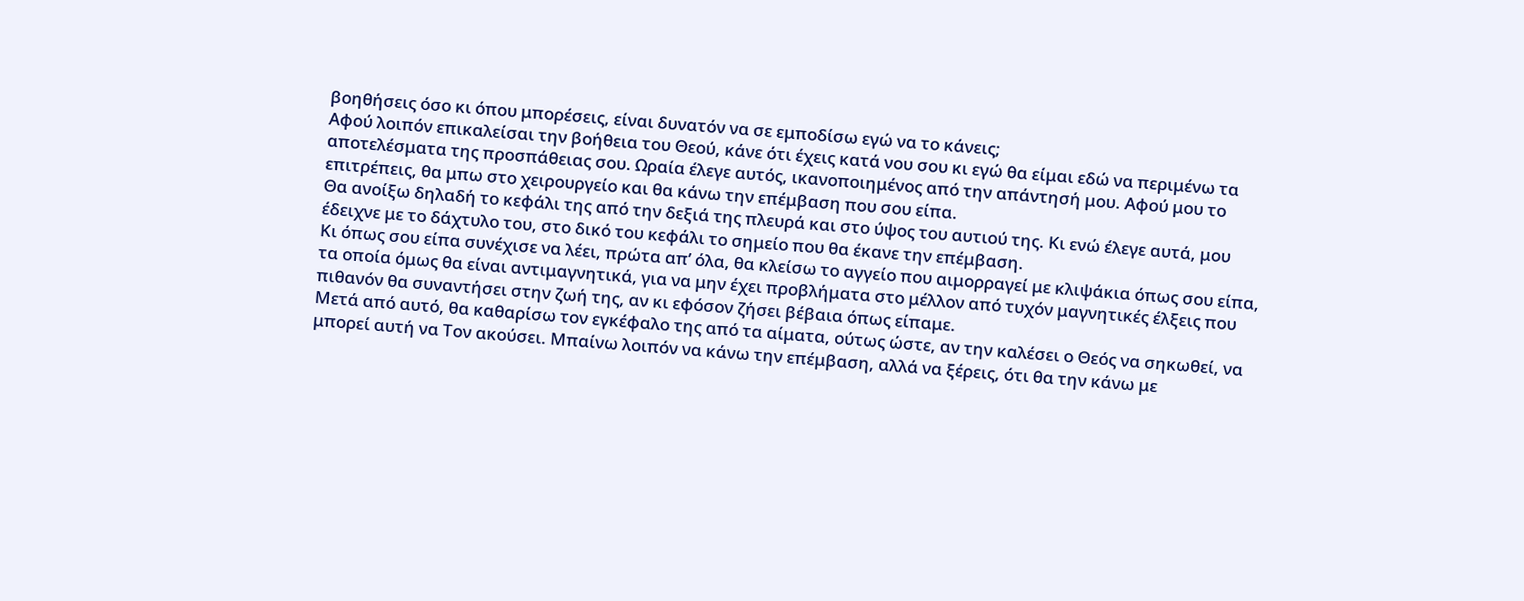βοηθήσεις όσο κι όπου μπορέσεις, είναι δυνατόν να σε εμποδίσω εγώ να το κάνεις;
Αφού λοιπόν επικαλείσαι την βοήθεια του Θεού, κάνε ότι έχεις κατά νου σου κι εγώ θα είμαι εδώ να περιμένω τα αποτελέσματα της προσπάθειας σου. Ωραία έλεγε αυτός, ικανοποιημένος από την απάντησή μου. Αφού μου το επιτρέπεις, θα μπω στο χειρουργείο και θα κάνω την επέμβαση που σου είπα.
Θα ανοίξω δηλαδή το κεφάλι της από την δεξιά της πλευρά και στο ύψος του αυτιού της. Κι ενώ έλεγε αυτά, μου έδειχνε με το δάχτυλο του, στο δικό του κεφάλι το σημείο που θα έκανε την επέμβαση.
Κι όπως σου είπα συνέχισε να λέει, πρώτα απ’ όλα, θα κλείσω το αγγείο που αιμορραγεί με κλιψάκια όπως σου είπα, τα οποία όμως θα είναι αντιμαγνητικά, για να μην έχει προβλήματα στο μέλλον από τυχόν μαγνητικές έλξεις που πιθανόν θα συναντήσει στην ζωή της, αν κι εφόσον ζήσει βέβαια όπως είπαμε.
Μετά από αυτό, θα καθαρίσω τον εγκέφαλο της από τα αίματα, ούτως ώστε, αν την καλέσει ο Θεός να σηκωθεί, να μπορεί αυτή να Τον ακούσει. Μπαίνω λοιπόν να κάνω την επέμβαση, αλλά να ξέρεις, ότι θα την κάνω με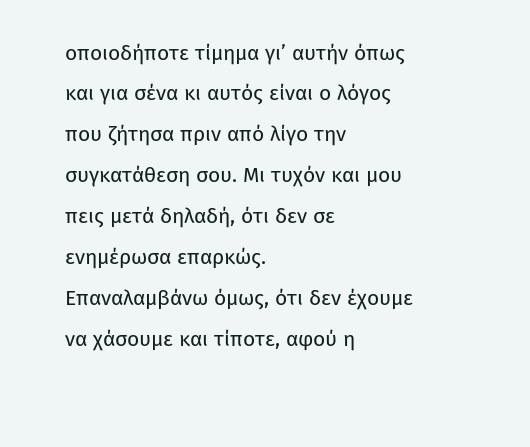οποιοδήποτε τίμημα γι’ αυτήν όπως και για σένα κι αυτός είναι ο λόγος που ζήτησα πριν από λίγο την συγκατάθεση σου. Μι τυχόν και μου πεις μετά δηλαδή, ότι δεν σε ενημέρωσα επαρκώς.
Επαναλαμβάνω όμως, ότι δεν έχουμε να χάσουμε και τίποτε, αφού η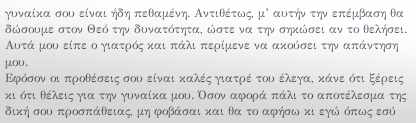γυναίκα σου είναι ήδη πεθαμένη. Αντιθέτως, μ’ αυτήν την επέμβαση θα δώσουμε στον Θεό την δυνατότητα, ώστε να την σηκώσει αν το θελήσει.
Αυτά μου είπε ο γιατρός και πάλι περίμενε να ακούσει την απάντηση μου.
Εφόσον οι προθέσεις σου είναι καλές γιατρέ του έλεγα, κάνε ότι ξέρεις κι ότι θέλεις για την γυναίκα μου. Όσον αφορά πάλι το αποτέλεσμα της δική σου προσπάθειας, μη φοβάσαι και θα το αφήσω κι εγώ όπως εσύ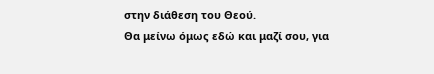στην διάθεση του Θεού.
Θα μείνω όμως εδώ και μαζί σου, για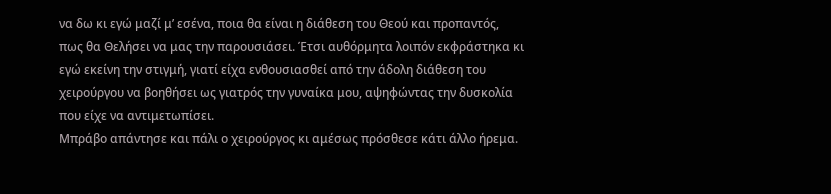να δω κι εγώ μαζί μ’ εσένα, ποια θα είναι η διάθεση του Θεού και προπαντός, πως θα Θελήσει να μας την παρουσιάσει. Έτσι αυθόρμητα λοιπόν εκφράστηκα κι εγώ εκείνη την στιγμή, γιατί είχα ενθουσιασθεί από την άδολη διάθεση του χειρούργου να βοηθήσει ως γιατρός την γυναίκα μου, αψηφώντας την δυσκολία που είχε να αντιμετωπίσει.
Μπράβο απάντησε και πάλι ο χειρούργος κι αμέσως πρόσθεσε κάτι άλλο ήρεμα.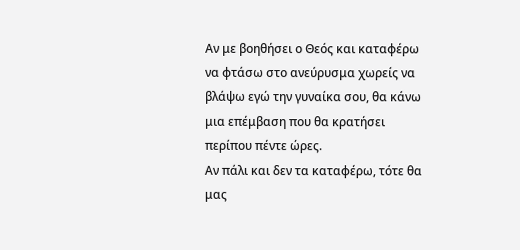Αν με βοηθήσει ο Θεός και καταφέρω να φτάσω στο ανεύρυσμα χωρείς να βλάψω εγώ την γυναίκα σου, θα κάνω μια επέμβαση που θα κρατήσει περίπου πέντε ώρες.
Αν πάλι και δεν τα καταφέρω, τότε θα μας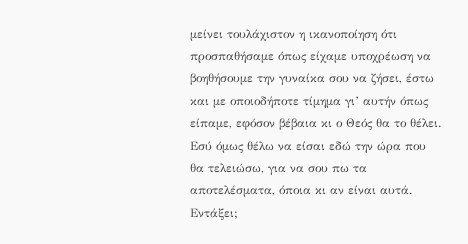μείνει τουλάχιστον η ικανοποίηση ότι προσπαθήσαμε όπως είχαμε υποχρέωση να βοηθήσουμε την γυναίκα σου να ζήσει, έστω και με οποιοδήποτε τίμημα γι’ αυτήν όπως είπαμε, εφόσον βέβαια κι ο Θεός θα το θέλει. Εσύ όμως θέλω να είσαι εδώ την ώρα που θα τελειώσω, για να σου πω τα αποτελέσματα, όποια κι αν είναι αυτά. Εντάξει;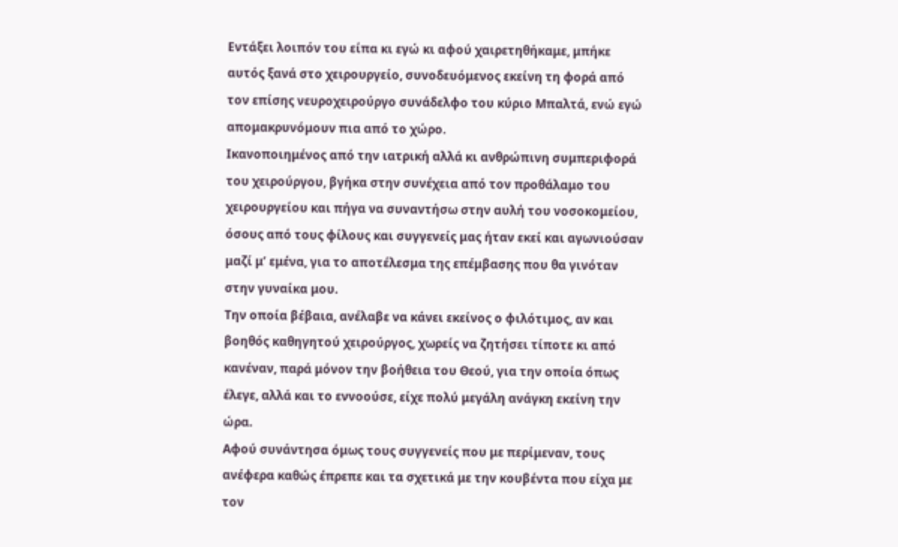Εντάξει λοιπόν του είπα κι εγώ κι αφού χαιρετηθήκαμε, μπήκε αυτός ξανά στο χειρουργείο, συνοδευόμενος εκείνη τη φορά από τον επίσης νευροχειρούργο συνάδελφο του κύριο Μπαλτά, ενώ εγώ απομακρυνόμουν πια από το χώρο.
Ικανοποιημένος από την ιατρική αλλά κι ανθρώπινη συμπεριφορά του χειρούργου, βγήκα στην συνέχεια από τον προθάλαμο του χειρουργείου και πήγα να συναντήσω στην αυλή του νοσοκομείου, όσους από τους φίλους και συγγενείς μας ήταν εκεί και αγωνιούσαν μαζί μ’ εμένα, για το αποτέλεσμα της επέμβασης που θα γινόταν στην γυναίκα μου.
Την οποία βέβαια, ανέλαβε να κάνει εκείνος ο φιλότιμος, αν και βοηθός καθηγητού χειρούργος, χωρείς να ζητήσει τίποτε κι από κανέναν, παρά μόνον την βοήθεια του Θεού, για την οποία όπως έλεγε, αλλά και το εννοούσε, είχε πολύ μεγάλη ανάγκη εκείνη την ώρα.
Αφού συνάντησα όμως τους συγγενείς που με περίμεναν, τους ανέφερα καθώς έπρεπε και τα σχετικά με την κουβέντα που είχα με τον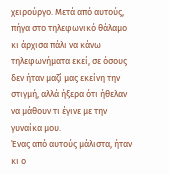χειρούργο. Μετά από αυτούς, πήγα στο τηλεφωνικό θάλαμο κι άρχισα πάλι να κάνω τηλεφωνήματα εκεί, σε όσους δεν ήταν μαζί μας εκείνη την στιγμή, αλλά ήξερα ότι ήθελαν να μάθουν τι έγινε με την γυναίκα μου.
Ένας από αυτούς μάλιστα, ήταν κι ο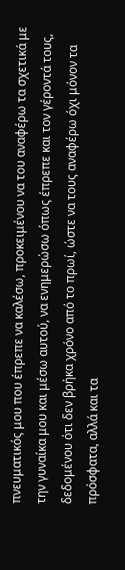πνευματικός μου που έπρεπε να καλέσω, προκειμένου να του αναφέρω τα σχετικά με την γυναίκα μου και μέσω αυτού, να ενημερώσω όπως έπρεπε και τον γέροντά τους, δεδομένου ότι δεν βρήκα χρόνο από το πρωί, ώστε να τους αναφέρω όχι μόνον τα πρόσφατα, αλλά και τα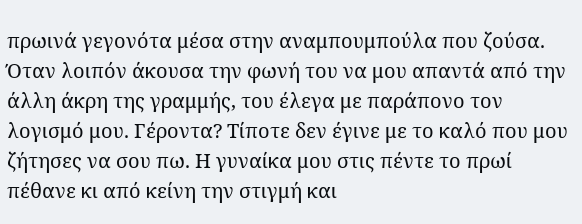πρωινά γεγονότα μέσα στην αναμπουμπούλα που ζούσα.
Όταν λοιπόν άκουσα την φωνή του να μου απαντά από την άλλη άκρη της γραμμής, του έλεγα με παράπονο τον λογισμό μου. Γέροντα? Τίποτε δεν έγινε με το καλό που μου ζήτησες να σου πω. Η γυναίκα μου στις πέντε το πρωί πέθανε κι από κείνη την στιγμή και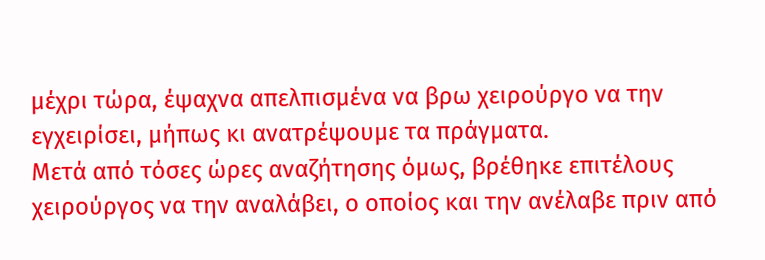μέχρι τώρα, έψαχνα απελπισμένα να βρω χειρούργο να την εγχειρίσει, μήπως κι ανατρέψουμε τα πράγματα.
Μετά από τόσες ώρες αναζήτησης όμως, βρέθηκε επιτέλους χειρούργος να την αναλάβει, ο οποίος και την ανέλαβε πριν από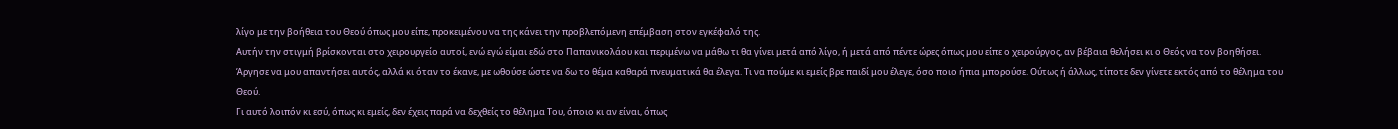λίγο με την βοήθεια του Θεού όπως μου είπε, προκειμένου να της κάνει την προβλεπόμενη επέμβαση στον εγκέφαλό της.
Αυτήν την στιγμή βρίσκονται στο χειρουργείο αυτοί, ενώ εγώ είμαι εδώ στο Παπανικολάου και περιμένω να μάθω τι θα γίνει μετά από λίγο, ή μετά από πέντε ώρες όπως μου είπε ο χειρούργος, αν βέβαια θελήσει κι ο Θεός να τον βοηθήσει.
Άργησε να μου απαντήσει αυτός, αλλά κι όταν το έκανε, με ωθούσε ώστε να δω το θέμα καθαρά πνευματικά θα έλεγα. Τι να πούμε κι εμείς βρε παιδί μου έλεγε, όσο ποιο ήπια μπορούσε. Ούτως ή άλλως, τίποτε δεν γίνετε εκτός από το θέλημα του Θεού.
Γι αυτό λοιπόν κι εσύ, όπως κι εμείς, δεν έχεις παρά να δεχθείς το θέλημα Του, όποιο κι αν είναι, όπως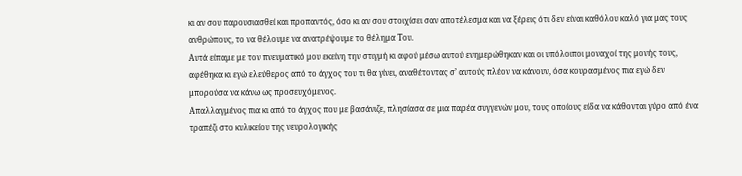κι αν σου παρουσιασθεί και προπαντός, όσο κι αν σου στοιχίσει σαν αποτέλεσμα και να ξέρεις ότι δεν είναι καθόλου καλό για μας τους ανθρώπους, το να θέλουμε να ανατρέψουμε το θέλημα Του.
Αυτά είπαμε με τον πνευματικό μου εκείνη την στιγμή κι αφού μέσω αυτού ενημερώθηκαν και οι υπόλοιποι μοναχοί της μονής τους, αφέθηκα κι εγώ ελεύθερος από το άγχος του τι θα γίνει, αναθέτοντας σ’ αυτούς πλέον να κάνουν, όσα κουρασμένος πια εγώ δεν μπορούσα να κάνω ως προσευχόμενος.
Απαλλαγμένος πια κι από το άγχος που με βασάνιζε, πλησίασα σε μια παρέα συγγενών μου, τους οποίους είδα να κάθονται γύρο από ένα τραπέζι στο κυλικείου της νευρολογικής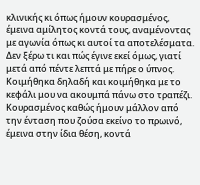κλινικής κι όπως ήμουν κουρασμένος, έμεινα αμίλητος κοντά τους, αναμένοντας με αγωνία όπως κι αυτοί τα αποτελέσματα.
Δεν ξέρω τι και πώς έγινε εκεί όμως, γιατί μετά από πέντε λεπτά με πήρε ο ύπνος. Κοιμήθηκα δηλαδή και κοιμήθηκα με το κεφάλι μου να ακουμπά πάνω στο τραπέζι. Κουρασμένος καθώς ήμουν μάλλον από την ένταση που ζούσα εκείνο το πρωινό, έμεινα στην ίδια θέση, κοντά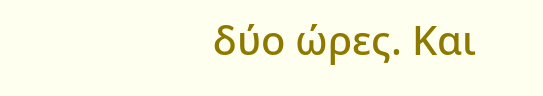δύο ώρες. Και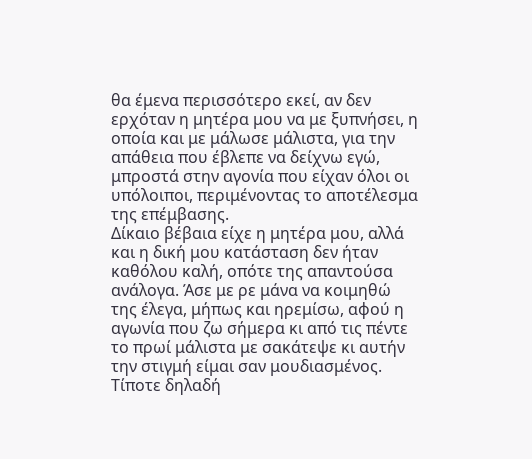θα έμενα περισσότερο εκεί, αν δεν ερχόταν η μητέρα μου να με ξυπνήσει, η οποία και με μάλωσε μάλιστα, για την απάθεια που έβλεπε να δείχνω εγώ, μπροστά στην αγονία που είχαν όλοι οι υπόλοιποι, περιμένοντας το αποτέλεσμα της επέμβασης.
Δίκαιο βέβαια είχε η μητέρα μου, αλλά και η δική μου κατάσταση δεν ήταν καθόλου καλή, οπότε της απαντούσα ανάλογα. Άσε με ρε μάνα να κοιμηθώ της έλεγα, μήπως και ηρεμίσω, αφού η αγωνία που ζω σήμερα κι από τις πέντε το πρωί μάλιστα με σακάτεψε κι αυτήν την στιγμή είμαι σαν μουδιασμένος. Τίποτε δηλαδή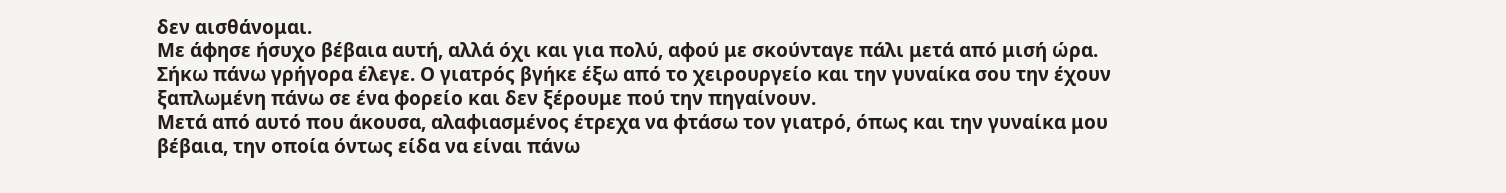δεν αισθάνομαι.
Με άφησε ήσυχο βέβαια αυτή, αλλά όχι και για πολύ, αφού με σκούνταγε πάλι μετά από μισή ώρα. Σήκω πάνω γρήγορα έλεγε. Ο γιατρός βγήκε έξω από το χειρουργείο και την γυναίκα σου την έχουν ξαπλωμένη πάνω σε ένα φορείο και δεν ξέρουμε πού την πηγαίνουν.
Μετά από αυτό που άκουσα, αλαφιασμένος έτρεχα να φτάσω τον γιατρό, όπως και την γυναίκα μου βέβαια, την οποία όντως είδα να είναι πάνω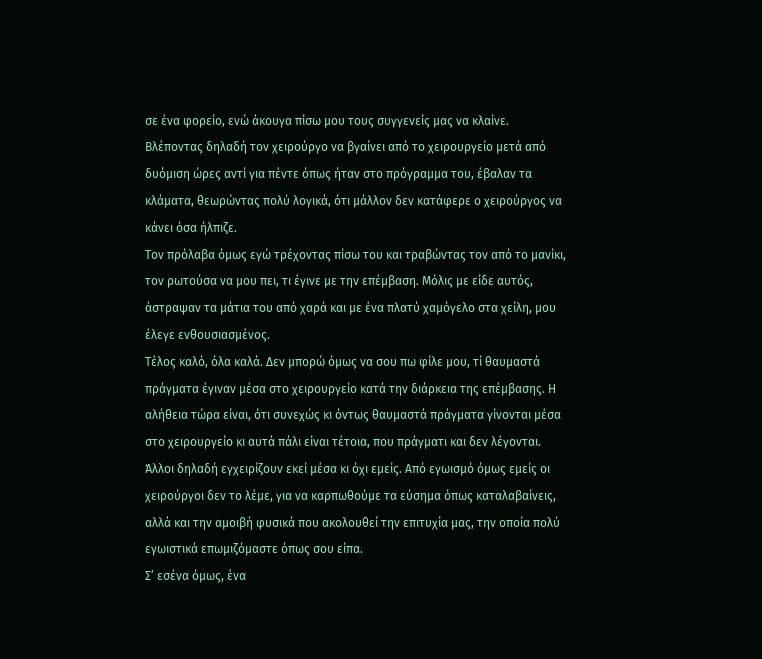σε ένα φορείο, ενώ άκουγα πίσω μου τους συγγενείς μας να κλαίνε.
Βλέποντας δηλαδή τον χειρούργο να βγαίνει από το χειρουργείο μετά από δυόμιση ώρες αντί για πέντε όπως ήταν στο πρόγραμμα του, έβαλαν τα κλάματα, θεωρώντας πολύ λογικά, ότι μάλλον δεν κατάφερε ο χειρούργος να κάνει όσα ήλπιζε.
Τον πρόλαβα όμως εγώ τρέχοντας πίσω του και τραβώντας τον από το μανίκι, τον ρωτούσα να μου πει, τι έγινε με την επέμβαση. Μόλις με είδε αυτός, άστραψαν τα μάτια του από χαρά και με ένα πλατύ χαμόγελο στα χείλη, μου έλεγε ενθουσιασμένος.
Τέλος καλό, όλα καλά. Δεν μπορώ όμως να σου πω φίλε μου, τί θαυμαστά πράγματα έγιναν μέσα στο χειρουργείο κατά την διάρκεια της επέμβασης. Η αλήθεια τώρα είναι, ότι συνεχώς κι όντως θαυμαστά πράγματα γίνονται μέσα στο χειρουργείο κι αυτά πάλι είναι τέτοια, που πράγματι και δεν λέγονται.
Άλλοι δηλαδή εγχειρίζουν εκεί μέσα κι όχι εμείς. Από εγωισμό όμως εμείς οι χειρούργοι δεν το λέμε, για να καρπωθούμε τα εύσημα όπως καταλαβαίνεις, αλλά και την αμοιβή φυσικά που ακολουθεί την επιτυχία μας, την οποία πολύ εγωιστικά επωμιζόμαστε όπως σου είπα.
Σ’ εσένα όμως, ένα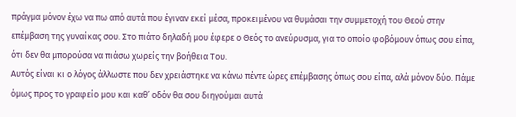πράγμα μόνον έχω να πω από αυτά που έγιναν εκεί μέσα, προκειμένου να θυμάσαι την συμμετοχή του Θεού στην επέμβαση της γυναίκας σου. Στο πιάτο δηλαδή μου έφερε ο Θεός το ανεύρυσμα, για το οποίο φοβόμουν όπως σου είπα, ότι δεν θα μπορούσα να πιάσω χωρείς την βοήθεια Του.
Αυτός είναι κι ο λόγος άλλωστε που δεν χρειάστηκε να κάνω πέντε ώρες επέμβασης όπως σου είπα, αλά μόνον δύο. Πάμε όμως προς το γραφείο μου και καθ’ οδόν θα σου διηγούμαι αυτά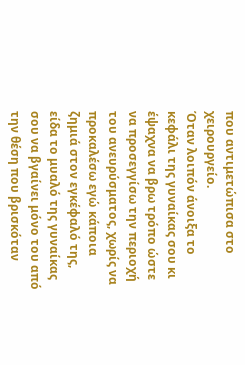που αντιμετώπισα στο χειρουργείο.
Όταν λοιπόν άνοιξα το κεφάλι της γυναίκας σου κι έψαχνα να βρω τρόπο ώστε να προσεγγίσω την περιοχή του ανευρύσματος, χωρίς να προκαλέσω εγώ κάποια ζημιά στον εγκέφαλό της, είδα το μυαλό της γυναίκας σου να βγαίνει μόνο του από την θέση που βρισκόταν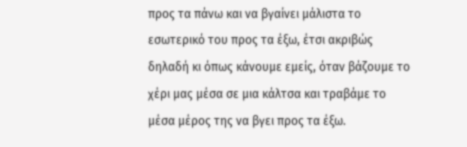προς τα πάνω και να βγαίνει μάλιστα το εσωτερικό του προς τα έξω, έτσι ακριβώς δηλαδή κι όπως κάνουμε εμείς, όταν βάζουμε το χέρι μας μέσα σε μια κάλτσα και τραβάμε το μέσα μέρος της να βγει προς τα έξω.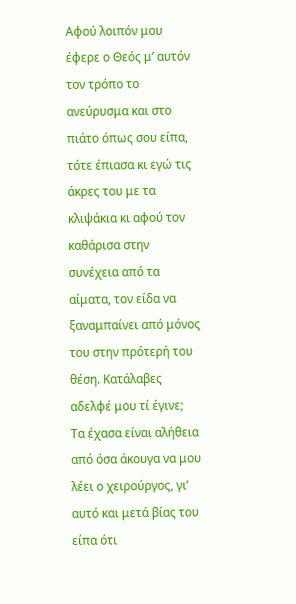Αφού λοιπόν μου έφερε ο Θεός μ’ αυτόν τον τρόπο το ανεύρυσμα και στο πιάτο όπως σου είπα, τότε έπιασα κι εγώ τις άκρες του με τα κλιψάκια κι αφού τον καθάρισα στην συνέχεια από τα αίματα, τον είδα να ξαναμπαίνει από μόνος του στην πρότερή του θέση. Κατάλαβες αδελφέ μου τί έγινε;
Τα έχασα είναι αλήθεια από όσα άκουγα να μου λέει ο χειρούργος, γι’ αυτό και μετά βίας του είπα ότι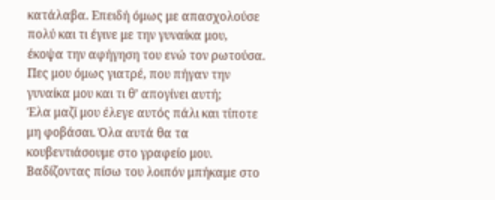κατάλαβα. Επειδή όμως με απασχολούσε πολύ και τι έγινε με την γυναίκα μου, έκοψα την αφήγηση του ενώ τον ρωτούσα. Πες μου όμως γιατρέ, που πήγαν την γυναίκα μου και τι θ’ απογίνει αυτή;
Έλα μαζί μου έλεγε αυτός πάλι και τίποτε μη φοβάσαι. Όλα αυτά θα τα κουβεντιάσουμε στο γραφείο μου. Βαδίζοντας πίσω του λοιπόν μπήκαμε στο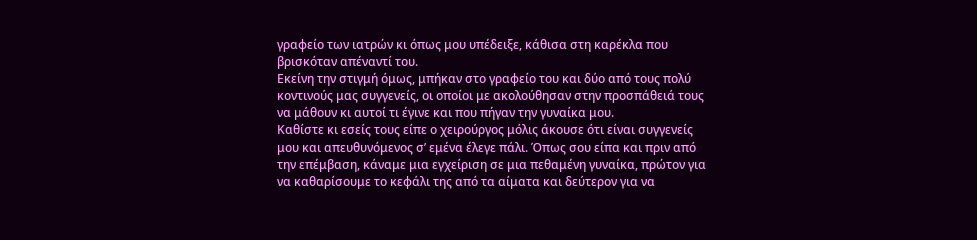γραφείο των ιατρών κι όπως μου υπέδειξε, κάθισα στη καρέκλα που βρισκόταν απέναντί του.
Εκείνη την στιγμή όμως, μπήκαν στο γραφείο του και δύο από τους πολύ κοντινούς μας συγγενείς, οι οποίοι με ακολούθησαν στην προσπάθειά τους να μάθουν κι αυτοί τι έγινε και που πήγαν την γυναίκα μου.
Καθίστε κι εσείς τους είπε ο χειρούργος μόλις άκουσε ότι είναι συγγενείς μου και απευθυνόμενος σ’ εμένα έλεγε πάλι. Όπως σου είπα και πριν από την επέμβαση, κάναμε μια εγχείριση σε μια πεθαμένη γυναίκα, πρώτον για να καθαρίσουμε το κεφάλι της από τα αίματα και δεύτερον για να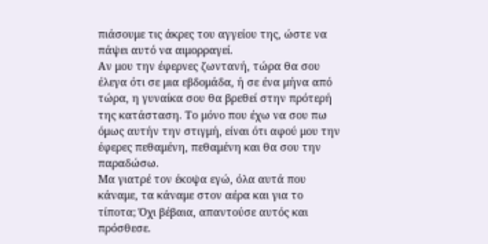πιάσουμε τις άκρες του αγγείου της, ώστε να πάψει αυτό να αιμορραγεί.
Αν μου την έφερνες ζωντανή, τώρα θα σου έλεγα ότι σε μια εβδομάδα, ή σε ένα μήνα από τώρα, η γυναίκα σου θα βρεθεί στην πρότερή της κατάσταση. Το μόνο που έχω να σου πω όμως αυτήν την στιγμή, είναι ότι αφού μου την έφερες πεθαμένη, πεθαμένη και θα σου την παραδώσω.
Μα γιατρέ τον έκοψα εγώ, όλα αυτά που κάναμε, τα κάναμε στον αέρα και για το τίποτα; Όχι βέβαια, απαντούσε αυτός και πρόσθεσε.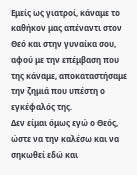Εμείς ως γιατροί, κάναμε το καθήκον μας απέναντι στον Θεό και στην γυναίκα σου, αφού με την επέμβαση που της κάναμε, αποκαταστήσαμε την ζημιά που υπέστη ο εγκέφαλός της.
Δεν είμαι όμως εγώ ο Θεός, ώστε να την καλέσω και να σηκωθεί εδώ και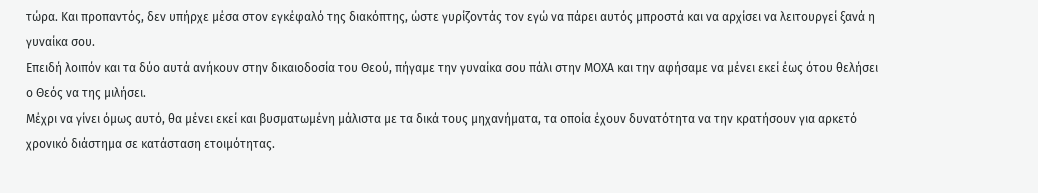τώρα. Και προπαντός, δεν υπήρχε μέσα στον εγκέφαλό της διακόπτης, ώστε γυρίζοντάς τον εγώ να πάρει αυτός μπροστά και να αρχίσει να λειτουργεί ξανά η γυναίκα σου.
Επειδή λοιπόν και τα δύο αυτά ανήκουν στην δικαιοδοσία του Θεού, πήγαμε την γυναίκα σου πάλι στην ΜΟΧΑ και την αφήσαμε να μένει εκεί έως ότου θελήσει ο Θεός να της μιλήσει.
Μέχρι να γίνει όμως αυτό, θα μένει εκεί και βυσματωμένη μάλιστα με τα δικά τους μηχανήματα, τα οποία έχουν δυνατότητα να την κρατήσουν για αρκετό χρονικό διάστημα σε κατάσταση ετοιμότητας.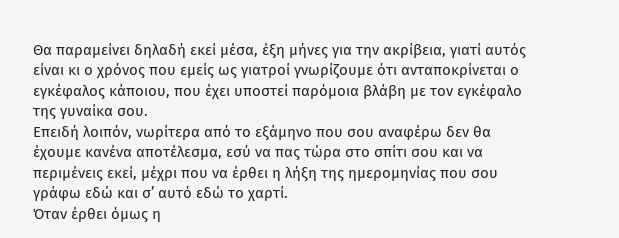Θα παραμείνει δηλαδή εκεί μέσα, έξη μήνες για την ακρίβεια, γιατί αυτός είναι κι ο χρόνος που εμείς ως γιατροί γνωρίζουμε ότι ανταποκρίνεται ο εγκέφαλος κάποιου, που έχει υποστεί παρόμοια βλάβη με τον εγκέφαλο της γυναίκα σου.
Επειδή λοιπόν, νωρίτερα από το εξάμηνο που σου αναφέρω δεν θα έχουμε κανένα αποτέλεσμα, εσύ να πας τώρα στο σπίτι σου και να περιμένεις εκεί, μέχρι που να έρθει η λήξη της ημερομηνίας που σου γράφω εδώ και σ’ αυτό εδώ το χαρτί.
Όταν έρθει όμως η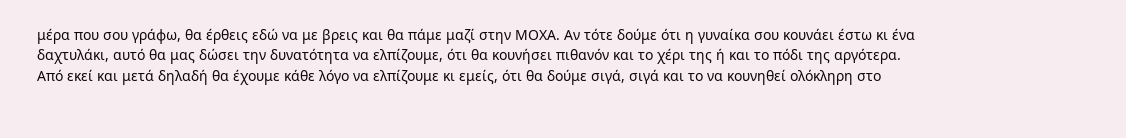μέρα που σου γράφω, θα έρθεις εδώ να με βρεις και θα πάμε μαζί στην ΜΟΧΑ. Αν τότε δούμε ότι η γυναίκα σου κουνάει έστω κι ένα δαχτυλάκι, αυτό θα μας δώσει την δυνατότητα να ελπίζουμε, ότι θα κουνήσει πιθανόν και το χέρι της ή και το πόδι της αργότερα.
Από εκεί και μετά δηλαδή θα έχουμε κάθε λόγο να ελπίζουμε κι εμείς, ότι θα δούμε σιγά, σιγά και το να κουνηθεί ολόκληρη στο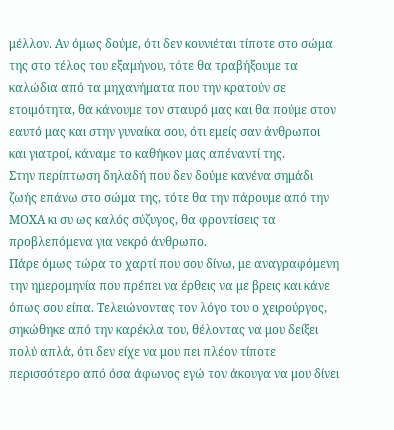μέλλον. Αν όμως δούμε, ότι δεν κουνιέται τίποτε στο σώμα της στο τέλος του εξαμήνου, τότε θα τραβήξουμε τα καλώδια από τα μηχανήματα που την κρατούν σε ετοιμότητα, θα κάνουμε τον σταυρό μας και θα πούμε στον εαυτό μας και στην γυναίκα σου, ότι εμείς σαν άνθρωποι και γιατροί, κάναμε το καθήκον μας απέναντί της.
Στην περίπτωση δηλαδή που δεν δούμε κανένα σημάδι ζωής επάνω στο σώμα της, τότε θα την πάρουμε από την ΜΟΧΑ κι συ ως καλός σύζυγος, θα φροντίσεις τα προβλεπόμενα για νεκρό άνθρωπο.
Πάρε όμως τώρα το χαρτί που σου δίνω, με αναγραφόμενη την ημερομηνία που πρέπει να έρθεις να με βρεις και κάνε όπως σου είπα. Τελειώνοντας τον λόγο του ο χειρούργος, σηκώθηκε από την καρέκλα του, θέλοντας να μου δείξει πολύ απλά, ότι δεν είχε να μου πει πλέον τίποτε περισσότερο από όσα άφωνος εγώ τον άκουγα να μου δίνει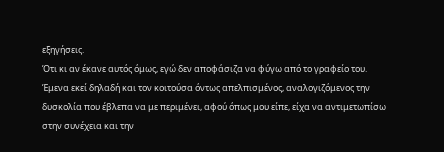εξηγήσεις.
Ότι κι αν έκανε αυτός όμως, εγώ δεν αποφάσιζα να φύγω από το γραφείο του. Έμενα εκεί δηλαδή και τον κοιτούσα όντως απελπισμένος, αναλογιζόμενος την δυσκολία που έβλεπα να με περιμένει, αφού όπως μου είπε, είχα να αντιμετωπίσω στην συνέχεια και την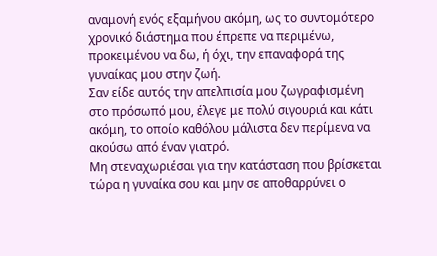αναμονή ενός εξαμήνου ακόμη, ως το συντομότερο χρονικό διάστημα που έπρεπε να περιμένω, προκειμένου να δω, ή όχι, την επαναφορά της γυναίκας μου στην ζωή.
Σαν είδε αυτός την απελπισία μου ζωγραφισμένη στο πρόσωπό μου, έλεγε με πολύ σιγουριά και κάτι ακόμη, το οποίο καθόλου μάλιστα δεν περίμενα να ακούσω από έναν γιατρό.
Μη στεναχωριέσαι για την κατάσταση που βρίσκεται τώρα η γυναίκα σου και μην σε αποθαρρύνει ο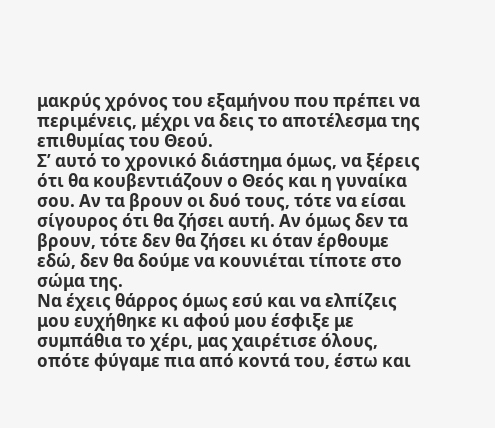μακρύς χρόνος του εξαμήνου που πρέπει να περιμένεις, μέχρι να δεις το αποτέλεσμα της επιθυμίας του Θεού.
Σ’ αυτό το χρονικό διάστημα όμως, να ξέρεις ότι θα κουβεντιάζουν ο Θεός και η γυναίκα σου. Αν τα βρουν οι δυό τους, τότε να είσαι σίγουρος ότι θα ζήσει αυτή. Αν όμως δεν τα βρουν, τότε δεν θα ζήσει κι όταν έρθουμε εδώ, δεν θα δούμε να κουνιέται τίποτε στο σώμα της.
Να έχεις θάρρος όμως εσύ και να ελπίζεις μου ευχήθηκε κι αφού μου έσφιξε με συμπάθια το χέρι, μας χαιρέτισε όλους, οπότε φύγαμε πια από κοντά του, έστω και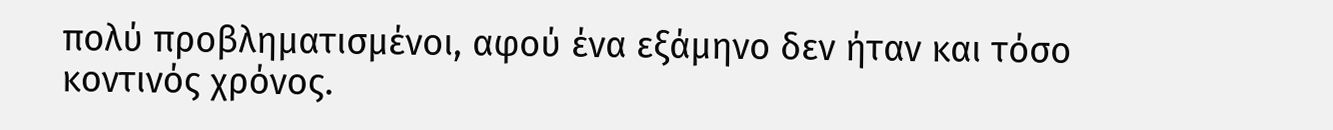πολύ προβληματισμένοι, αφού ένα εξάμηνο δεν ήταν και τόσο κοντινός χρόνος.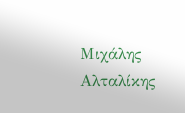Μιχάλης Αλταλίκης